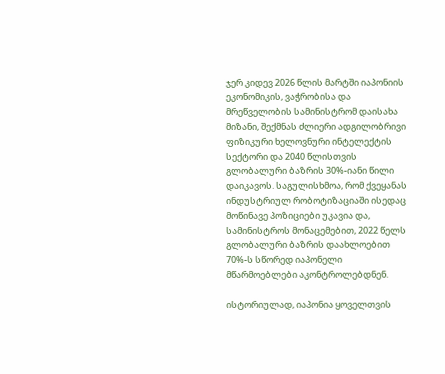ჯერ კიდევ 2026 წლის მარტში იაპონიის ეკონომიკის, ვაჭრობისა და მრეწველობის სამინისტრომ დაისახა მიზანი, შექმნას ძლიერი ადგილობრივი ფიზიკური ხელოვნური ინტელექტის სექტორი და 2040 წლისთვის გლობალური ბაზრის 30%-იანი წილი დაიკავოს. საგულისხმოა, რომ ქვეყანას ინდუსტრიულ რობოტიზაციაში ისედაც მოწინავე პოზიციები უკავია და, სამინისტროს მონაცემებით, 2022 წელს გლობალური ბაზრის დაახლოებით 70%-ს სწორედ იაპონელი მწარმოებლები აკონტროლებდნენ.

ისტორიულად, იაპონია ყოველთვის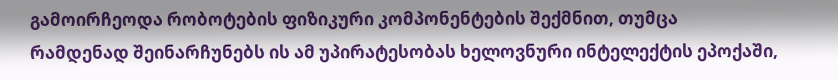გამოირჩეოდა რობოტების ფიზიკური კომპონენტების შექმნით, თუმცა რამდენად შეინარჩუნებს ის ამ უპირატესობას ხელოვნური ინტელექტის ეპოქაში,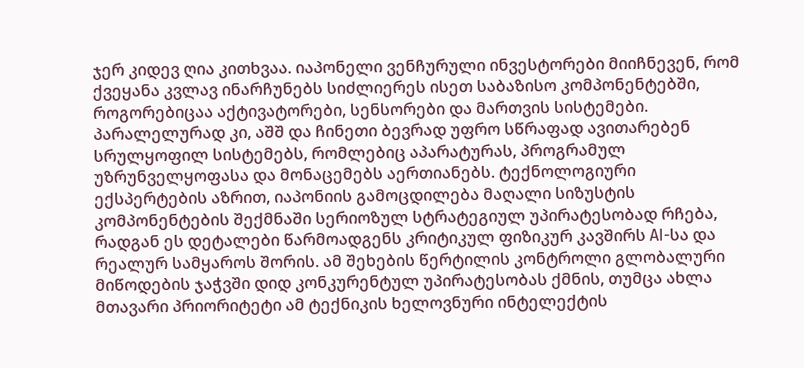ჯერ კიდევ ღია კითხვაა. იაპონელი ვენჩურული ინვესტორები მიიჩნევენ, რომ ქვეყანა კვლავ ინარჩუნებს სიძლიერეს ისეთ საბაზისო კომპონენტებში, როგორებიცაა აქტივატორები, სენსორები და მართვის სისტემები. პარალელურად კი, აშშ და ჩინეთი ბევრად უფრო სწრაფად ავითარებენ სრულყოფილ სისტემებს, რომლებიც აპარატურას, პროგრამულ უზრუნველყოფასა და მონაცემებს აერთიანებს. ტექნოლოგიური ექსპერტების აზრით, იაპონიის გამოცდილება მაღალი სიზუსტის კომპონენტების შექმნაში სერიოზულ სტრატეგიულ უპირატესობად რჩება, რადგან ეს დეტალები წარმოადგენს კრიტიკულ ფიზიკურ კავშირს AI-სა და რეალურ სამყაროს შორის. ამ შეხების წერტილის კონტროლი გლობალური მიწოდების ჯაჭვში დიდ კონკურენტულ უპირატესობას ქმნის, თუმცა ახლა მთავარი პრიორიტეტი ამ ტექნიკის ხელოვნური ინტელექტის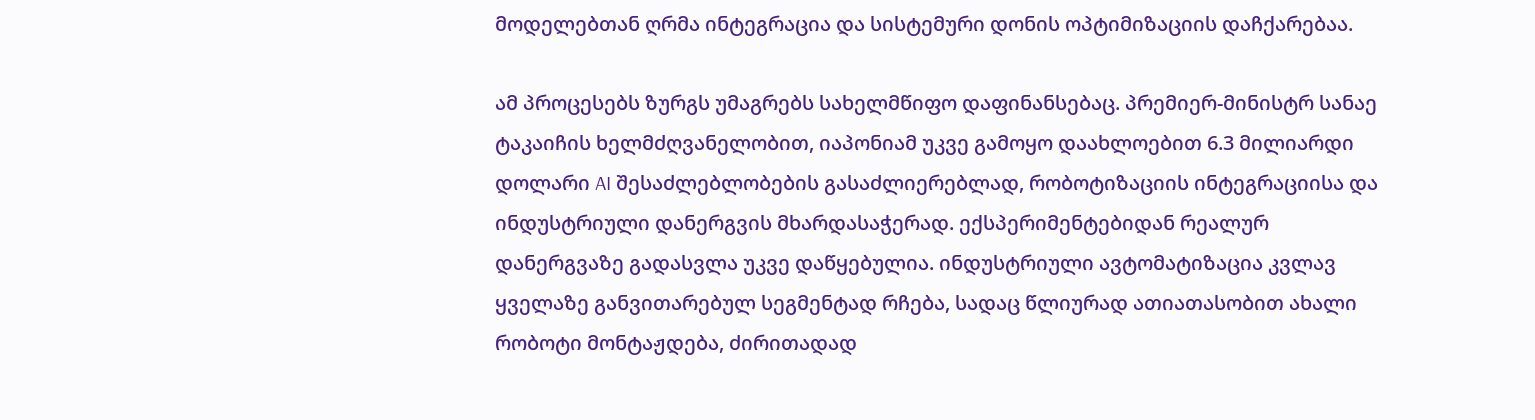მოდელებთან ღრმა ინტეგრაცია და სისტემური დონის ოპტიმიზაციის დაჩქარებაა.

ამ პროცესებს ზურგს უმაგრებს სახელმწიფო დაფინანსებაც. პრემიერ-მინისტრ სანაე ტაკაიჩის ხელმძღვანელობით, იაპონიამ უკვე გამოყო დაახლოებით 6.3 მილიარდი დოლარი AI შესაძლებლობების გასაძლიერებლად, რობოტიზაციის ინტეგრაციისა და ინდუსტრიული დანერგვის მხარდასაჭერად. ექსპერიმენტებიდან რეალურ დანერგვაზე გადასვლა უკვე დაწყებულია. ინდუსტრიული ავტომატიზაცია კვლავ ყველაზე განვითარებულ სეგმენტად რჩება, სადაც წლიურად ათიათასობით ახალი რობოტი მონტაჟდება, ძირითადად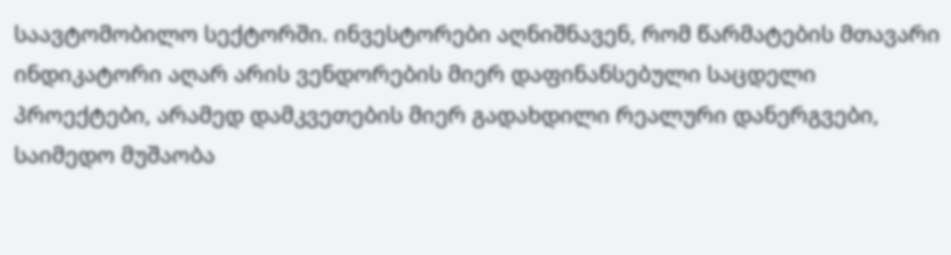საავტომობილო სექტორში. ინვესტორები აღნიშნავენ, რომ წარმატების მთავარი ინდიკატორი აღარ არის ვენდორების მიერ დაფინანსებული საცდელი პროექტები, არამედ დამკვეთების მიერ გადახდილი რეალური დანერგვები, საიმედო მუშაობა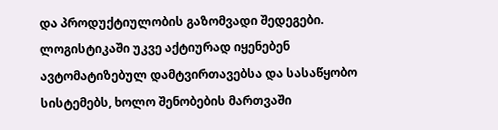და პროდუქტიულობის გაზომვადი შედეგები. ლოგისტიკაში უკვე აქტიურად იყენებენ ავტომატიზებულ დამტვირთავებსა და სასაწყობო სისტემებს, ხოლო შენობების მართვაში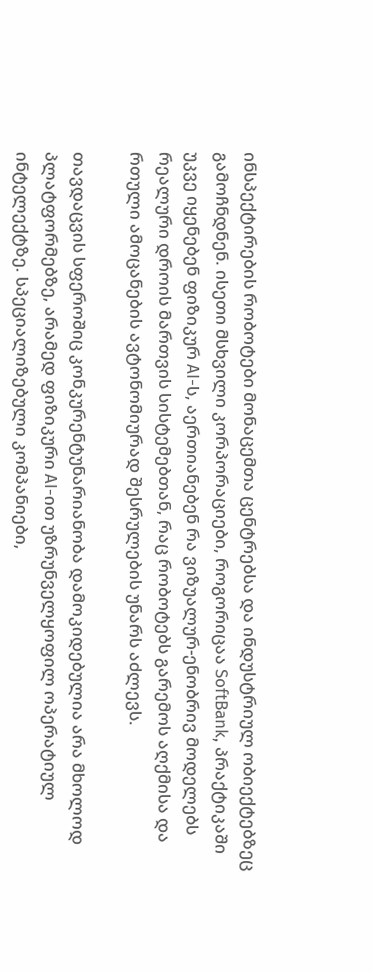ინსპექტირების რობოტები მონაცემთა ცენტრებსა და ინდუსტრიულ ობიექტებზეც გამოჩნდნენ. ისეთი მსხვილი კორპორაციები, როგორიცაა SoftBank, პრაქტიკაში უკვე იყენებენ ფიზიკურ AI-ს, აერთიანებენ რა ვიზუალურ-ენობრივ მოდელებს რეალური დროის მართვის სისტემებთან, რაც რობოტებს გარემოს აღქმისა და რთული ამოცანების ავტონომიურად შესრულების უნარს აძლევს.

თავდაცვის სფეროშიც კონკურენტუნარიანობა დამოკიდებულია არა მხოლოდ პლატფორმებზე, არამედ ფიზიკური AI-ით უზრუნველყოფილ ოპერატიულ ინტელექტზე. სპეციალიზებული კომპანიები,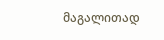მაგალითად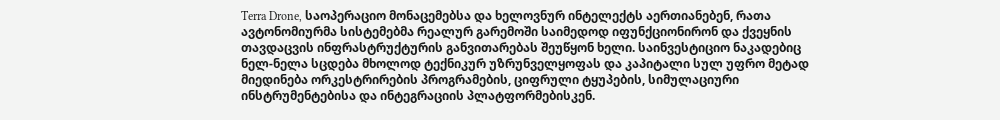Terra Drone, საოპერაციო მონაცემებსა და ხელოვნურ ინტელექტს აერთიანებენ, რათა ავტონომიურმა სისტემებმა რეალურ გარემოში საიმედოდ იფუნქციონირონ და ქვეყნის თავდაცვის ინფრასტრუქტურის განვითარებას შეუწყონ ხელი. საინვესტიციო ნაკადებიც ნელ-ნელა სცდება მხოლოდ ტექნიკურ უზრუნველყოფას და კაპიტალი სულ უფრო მეტად მიედინება ორკესტრირების პროგრამების, ციფრული ტყუპების, სიმულაციური ინსტრუმენტებისა და ინტეგრაციის პლატფორმებისკენ.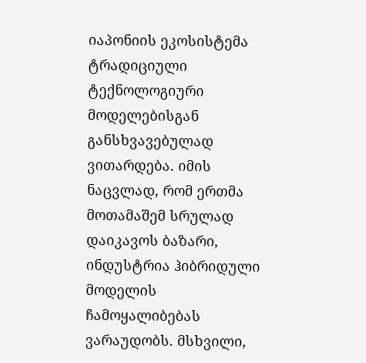იაპონიის ეკოსისტემა ტრადიციული ტექნოლოგიური მოდელებისგან განსხვავებულად ვითარდება. იმის ნაცვლად, რომ ერთმა მოთამაშემ სრულად დაიკავოს ბაზარი, ინდუსტრია ჰიბრიდული მოდელის ჩამოყალიბებას ვარაუდობს. მსხვილი,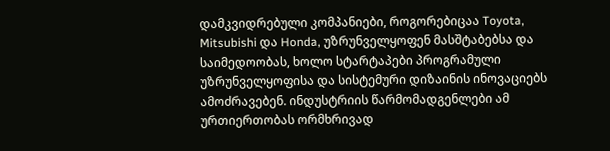დამკვიდრებული კომპანიები, როგორებიცაა Toyota, Mitsubishi და Honda, უზრუნველყოფენ მასშტაბებსა და საიმედოობას, ხოლო სტარტაპები პროგრამული უზრუნველყოფისა და სისტემური დიზაინის ინოვაციებს ამოძრავებენ. ინდუსტრიის წარმომადგენლები ამ ურთიერთობას ორმხრივად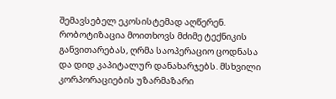შემავსებელ ეკოსისტემად აღწერენ. რობოტიზაცია მოითხოვს მძიმე ტექნიკის განვითარებას, ღრმა საოპერაციო ცოდნასა და დიდ კაპიტალურ დანახარჯებს. მსხვილი კორპორაციების უზარმაზარი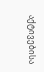აქტივებისა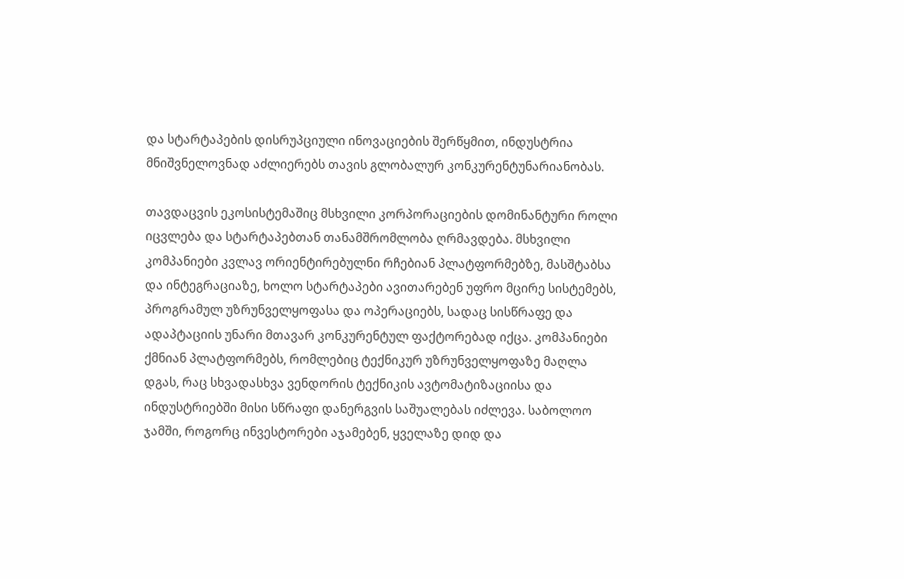და სტარტაპების დისრუპციული ინოვაციების შერწყმით, ინდუსტრია მნიშვნელოვნად აძლიერებს თავის გლობალურ კონკურენტუნარიანობას.

თავდაცვის ეკოსისტემაშიც მსხვილი კორპორაციების დომინანტური როლი იცვლება და სტარტაპებთან თანამშრომლობა ღრმავდება. მსხვილი კომპანიები კვლავ ორიენტირებულნი რჩებიან პლატფორმებზე, მასშტაბსა და ინტეგრაციაზე, ხოლო სტარტაპები ავითარებენ უფრო მცირე სისტემებს, პროგრამულ უზრუნველყოფასა და ოპერაციებს, სადაც სისწრაფე და ადაპტაციის უნარი მთავარ კონკურენტულ ფაქტორებად იქცა. კომპანიები ქმნიან პლატფორმებს, რომლებიც ტექნიკურ უზრუნველყოფაზე მაღლა დგას, რაც სხვადასხვა ვენდორის ტექნიკის ავტომატიზაციისა და ინდუსტრიებში მისი სწრაფი დანერგვის საშუალებას იძლევა. საბოლოო ჯამში, როგორც ინვესტორები აჯამებენ, ყველაზე დიდ და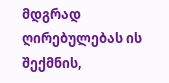მდგრად ღირებულებას ის შექმნის,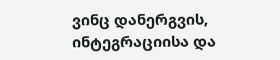ვინც დანერგვის, ინტეგრაციისა და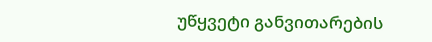უწყვეტი განვითარების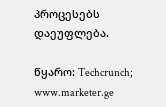პროცესებს დაეუფლება.

წყარო: Techcrunch; www.marketer.ge